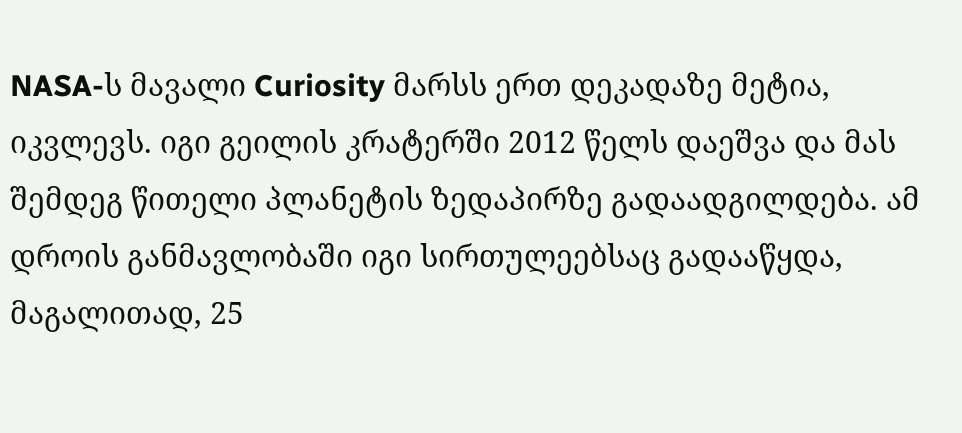NASA-ს მავალი Curiosity მარსს ერთ დეკადაზე მეტია, იკვლევს. იგი გეილის კრატერში 2012 წელს დაეშვა და მას შემდეგ წითელი პლანეტის ზედაპირზე გადაადგილდება. ამ დროის განმავლობაში იგი სირთულეებსაც გადააწყდა, მაგალითად, 25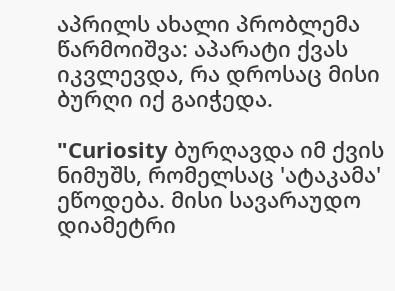აპრილს ახალი პრობლემა წარმოიშვა: აპარატი ქვას იკვლევდა, რა დროსაც მისი ბურღი იქ გაიჭედა.

"Curiosity ბურღავდა იმ ქვის ნიმუშს, რომელსაც 'ატაკამა' ეწოდება. მისი სავარაუდო დიამეტრი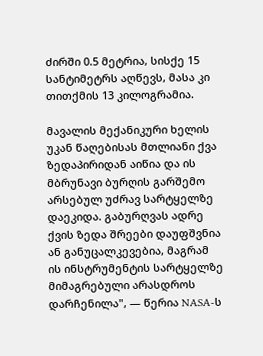ძირში 0.5 მეტრია, სისქე 15 სანტიმეტრს აღწევს, მასა კი თითქმის 13 კილოგრამია.

მავალის მექანიკური ხელის უკან წაღებისას მთლიანი ქვა ზედაპირიდან აიწია და ის მბრუნავი ბურღის გარშემო არსებულ უძრავ სარტყელზე დაეკიდა. გაბურღვას ადრე ქვის ზედა შრეები დაუფშვნია ან განუცალკევებია, მაგრამ ის ინსტრუმენტის სარტყელზე მიმაგრებული არასდროს დარჩენილა", — წერია NASA-ს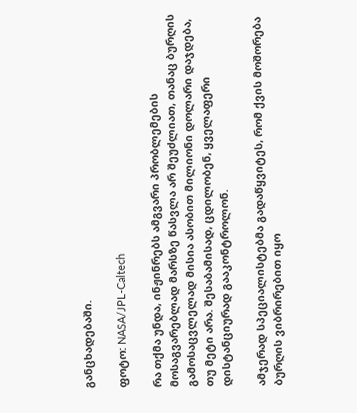განცხადებაში.

ფოტო: NASA/JPL-Caltech

რა თქმა უნდა, ინჟინრებს ამგვარი პრობლემების მოსაგვარებლად მარსზე წასვლა არ შეუძლიათ, თანაც ბურღის გამოსაცვლელად მისია ასობით მილიონი დოლარი დაჯდება, თუ მეტი არა. შესაბამისად, ცდილობენ, ყველაფერი დისტანციურად გააკონტროლონ.

ამჯერად სპეციალისტებმა გადაწყვიტეს, რომ ქვის მოშორება ბურღის ვიბრირებით იყო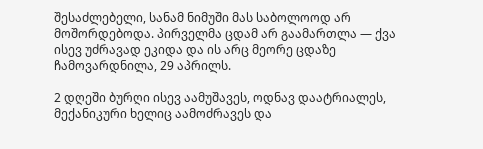შესაძლებელი, სანამ ნიმუში მას საბოლოოდ არ მოშორდებოდა. პირველმა ცდამ არ გაამართლა — ქვა ისევ უძრავად ეკიდა და ის არც მეორე ცდაზე ჩამოვარდნილა, 29 აპრილს.

2 დღეში ბურღი ისევ აამუშავეს, ოდნავ დაატრიალეს, მექანიკური ხელიც აამოძრავეს და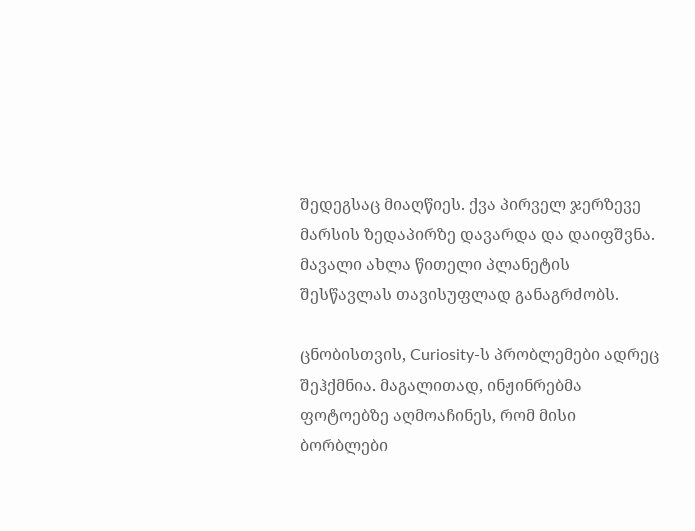შედეგსაც მიაღწიეს. ქვა პირველ ჯერზევე მარსის ზედაპირზე დავარდა და დაიფშვნა. მავალი ახლა წითელი პლანეტის შესწავლას თავისუფლად განაგრძობს.

ცნობისთვის, Curiosity-ს პრობლემები ადრეც შეჰქმნია. მაგალითად, ინჟინრებმა ფოტოებზე აღმოაჩინეს, რომ მისი ბორბლები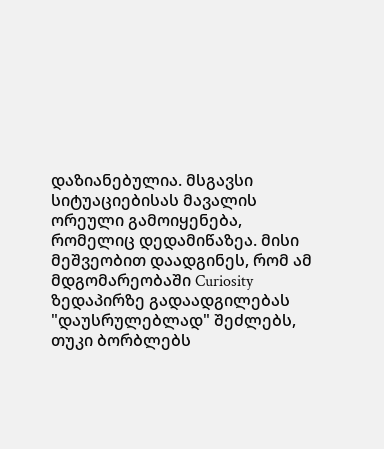დაზიანებულია. მსგავსი სიტუაციებისას მავალის ორეული გამოიყენება, რომელიც დედამიწაზეა. მისი მეშვეობით დაადგინეს, რომ ამ მდგომარეობაში Curiosity ზედაპირზე გადაადგილებას "დაუსრულებლად" შეძლებს, თუკი ბორბლებს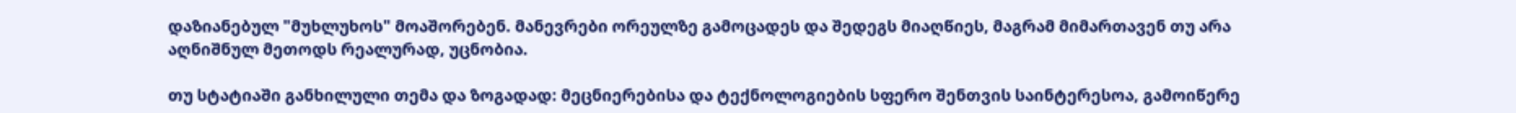დაზიანებულ "მუხლუხოს" მოაშორებენ. მანევრები ორეულზე გამოცადეს და შედეგს მიაღწიეს, მაგრამ მიმართავენ თუ არა აღნიშნულ მეთოდს რეალურად, უცნობია.

თუ სტატიაში განხილული თემა და ზოგადად: მეცნიერებისა და ტექნოლოგიების სფერო შენთვის საინტერესოა, გამოიწერე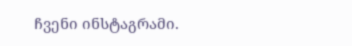ჩვენი ინსტაგრამი.